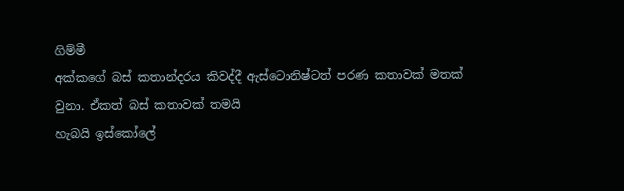ගිම්මී
අක්කගේ බස් කතාන්දරය කිවද්දී ඇස්ටොනිෂ්ටත් පරණ කතාවක් මතක් වුනා. ඒකත් බස් කතාවක් තමයි
හැබයි ඉස්කෝලේ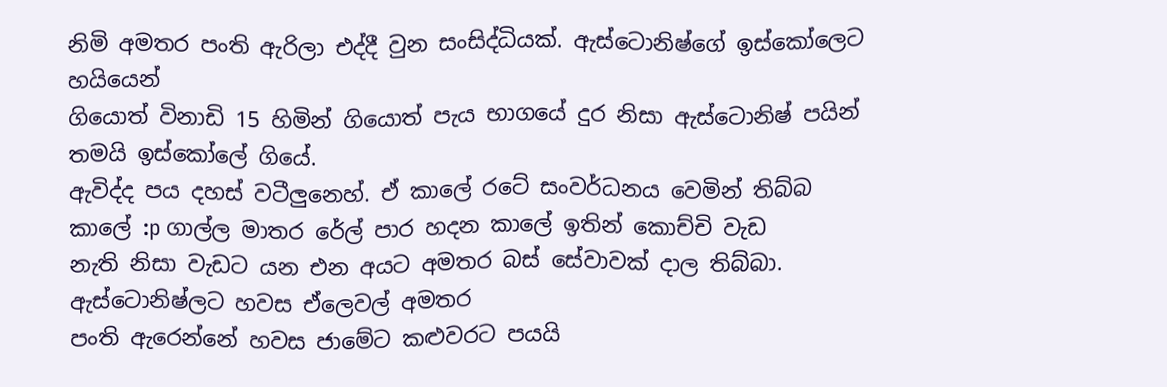නිමි අමතර පංති ඇරිලා එද්දී වුන සංසිද්ධියක්. ඇස්ටොනිෂ්ගේ ඉස්කෝලෙට හයියෙන්
ගියොත් විනාඩි 15 හිමින් ගියොත් පැය භාගයේ දුර නිසා ඇස්ටොනිෂ් පයින් තමයි ඉස්කෝලේ ගියේ.
ඇවිද්ද පය දහස් වටීලුනෙහ්. ඒ කාලේ රටේ සංවර්ධනය වෙමින් තිබ්බ කාලේ :p ගාල්ල මාතර රේල් පාර හදන කාලේ ඉතින් කොච්චි වැඩ
නැති නිසා වැඩට යන එන අයට අමතර බස් සේවාවක් දාල තිබ්බා. ඇස්ටොනිෂ්ලට හවස ඒලෙවල් අමතර
පංති ඇරෙන්නේ හවස ජාමේට කළුවරට පයයි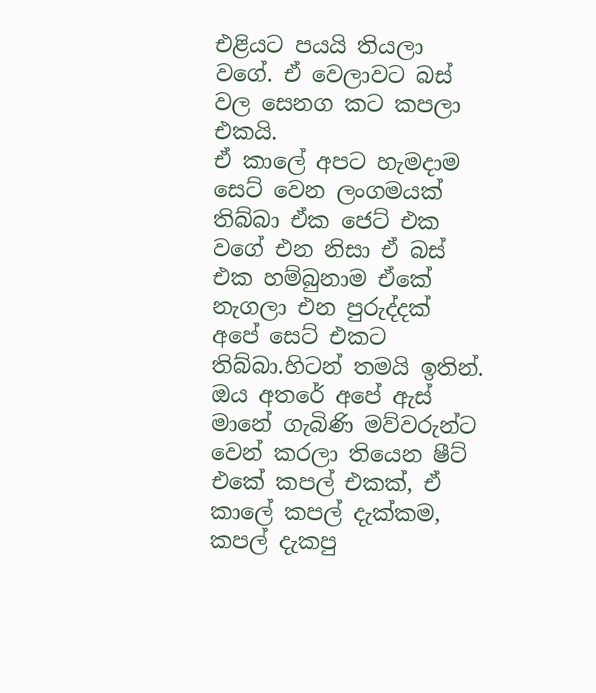එළියට පයයි තියලා වගේ. ඒ වෙලාවට බස් වල සෙනග කට කපලා එකයි.
ඒ කාලේ අපට හැමදාම සෙට් වෙන ලංගමයක් තිබ්බා ඒක ජෙට් එක වගේ එන නිසා ඒ බස් එක හම්බුනාම ඒකේ නැගලා එන පුරුද්දක් අපේ සෙට් එකට තිබ්බා.හිටන් තමයි ඉතින්. ඔය අතරේ අපේ ඇස් මානේ ගැබිණි මව්වරුන්ට වෙන් කරලා තියෙන ෂීට් එකේ කපල් එකක්, ඒ කාලේ කපල් දැක්කම, කපල් දැකපු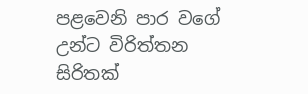පළවෙනි පාර වගේ උන්ට විරිත්තන සිරිතක්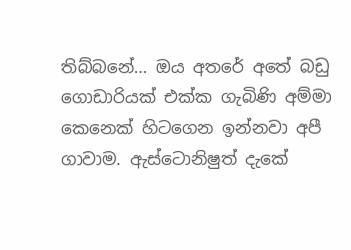තිබ්බනේ… ඔය අතරේ අතේ බඩු ගොඩාරියක් එක්ක ගැබිණි අම්මා කෙනෙක් හිටගෙන ඉන්නවා අපී ගාවාම. ඇස්ටොනිෂුත් දැකේ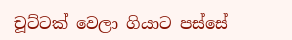චූට්ටක් වෙලා ගියාට පස්සේ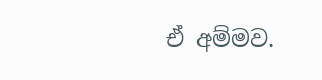ඒ අම්මව.